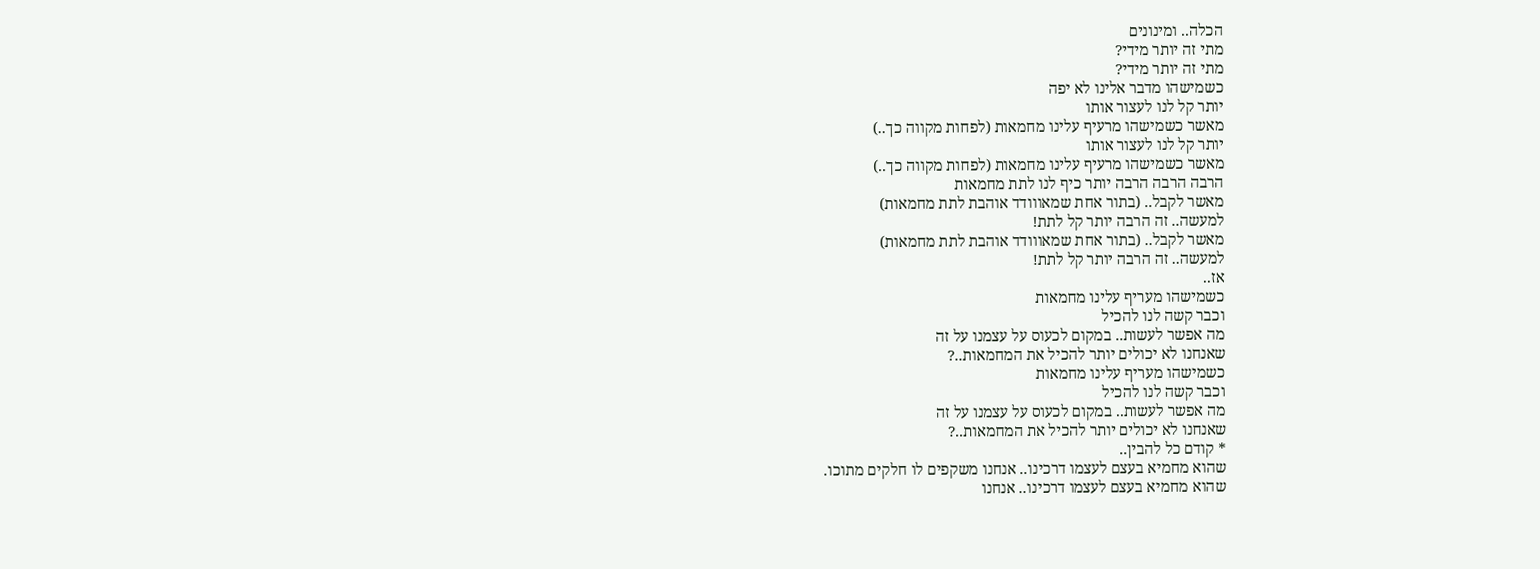הכלה.. ומינונים
מתי זה יותר מידי?
מתי זה יותר מידי?
כשמישהו מדבר אלינו לא יפה
יותר קל לנו לעצור אותו
מאשר כשמישהו מרעיף עלינו מחמאות (לפחות מקווה כך..)
יותר קל לנו לעצור אותו
מאשר כשמישהו מרעיף עלינו מחמאות (לפחות מקווה כך..)
הרבה הרבה הרבה יותר כיף לנו לתת מחמאות
מאשר לקבל.. (בתור אחת שמאווודד אוהבת לתת מחמאות)
למעשה.. זה הרבה יותר קל לתת!
מאשר לקבל.. (בתור אחת שמאווודד אוהבת לתת מחמאות)
למעשה.. זה הרבה יותר קל לתת!
אז..
כשמישהו מעריף עלינו מחמאות
וכבר קשה לנו להכיל
מה אפשר לעשות.. במקום לכעוס על עצמנו על זה
שאנחנו לא יכולים יותר להכיל את המחמאות..?
כשמישהו מעריף עלינו מחמאות
וכבר קשה לנו להכיל
מה אפשר לעשות.. במקום לכעוס על עצמנו על זה
שאנחנו לא יכולים יותר להכיל את המחמאות..?
* קודם כל להבין..
שהוא מחמיא בעצם לעצמו דרכינו.. אנחנו משקפים לו חלקים מתוכו.
שהוא מחמיא בעצם לעצמו דרכינו.. אנחנו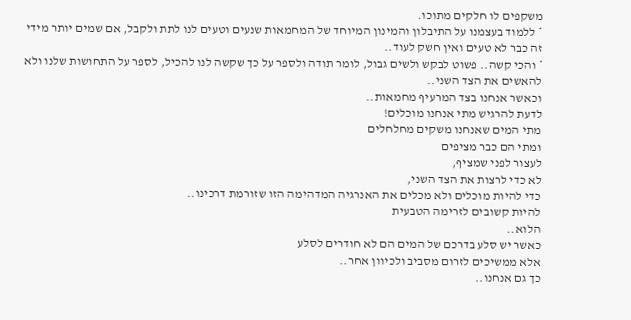משקפים לו חלקים מתוכו.
* ללמוד בעצמנו על התיבלון והמינון המיוחד של המחמאות שנעים וטעים לנו לתת ולקבל, אם שמים יותר מידי זה כבר לא טעים ואין חשק לעוד..
* והכי קשה.. פשוט לבקש ולשים גבול, לומר תודה ולספר על כך שקשה לנו להכיל, לספר על התחושות שלנו ולא להאשים את הצד השני..
וכאשר אנחנו בצד המרעיף מחמאות..
לדעת להרגיש מתי אנחנו מוכלים!
מתי המים שאנחנו משקים מחלחלים
ומתי הם כבר מציפים
לעצור לפני שמציף,
לא כדי לרצות את הצד השני,
כדי להיות מוכלים ולא מכלים את האנרגיה המדהימה הזו שזורמת דרכינו..
להיות קשובים לזרימה הטבעית
הלוא..
כאשר יש סלע בדרכם של המים הם לא חודרים לסלע
אלא ממשיכים לזרום מסביב ולכיוון אחר..
כך גם אנחנו..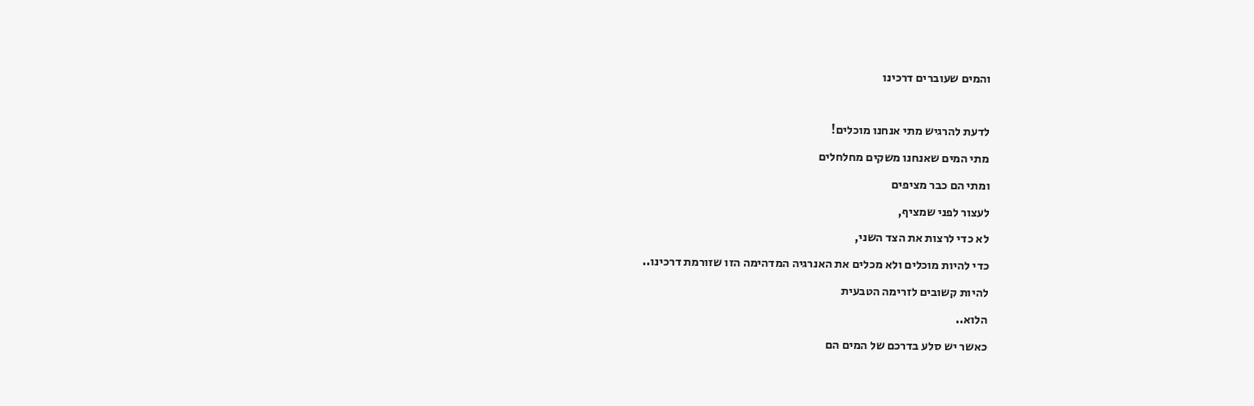והמים שעוברים דרכינו

לדעת להרגיש מתי אנחנו מוכלים!
מתי המים שאנחנו משקים מחלחלים
ומתי הם כבר מציפים
לעצור לפני שמציף,
לא כדי לרצות את הצד השני,
כדי להיות מוכלים ולא מכלים את האנרגיה המדהימה הזו שזורמת דרכינו..
להיות קשובים לזרימה הטבעית
הלוא..
כאשר יש סלע בדרכם של המים הם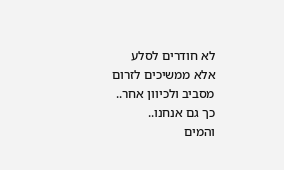לא חודרים לסלע
אלא ממשיכים לזרום מסביב ולכיוון אחר..
כך גם אנחנו..
והמים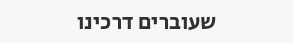שעוברים דרכינו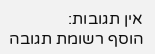אין תגובות:
הוסף רשומת תגובה